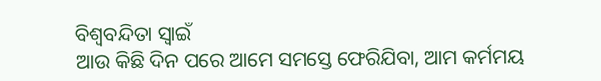ବିଶ୍ଵବନ୍ଦିତା ସ୍ୱାଇଁ
ଆଉ କିଛି ଦିନ ପରେ ଆମେ ସମସ୍ତେ ଫେରିଯିବା, ଆମ କର୍ମମୟ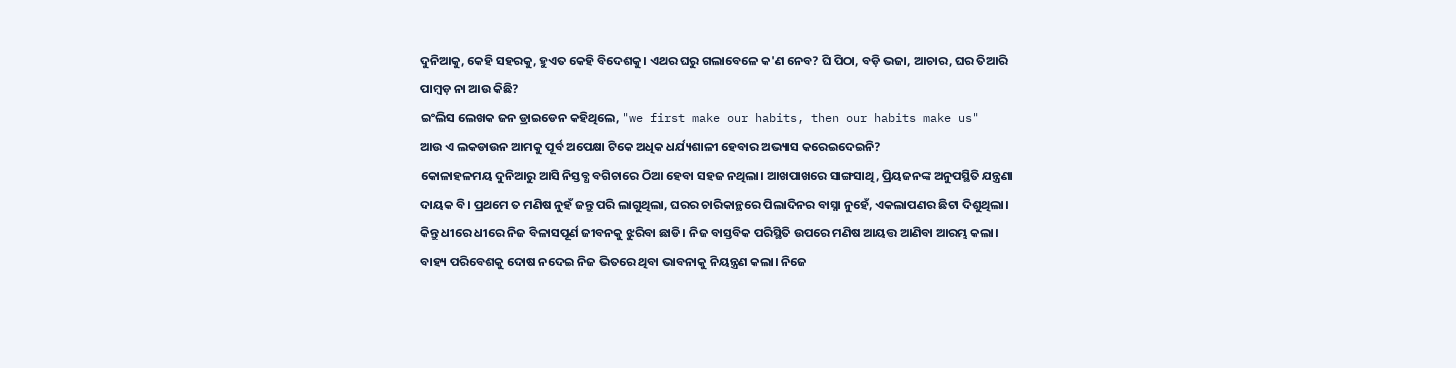ଦୁନିଆକୁ, କେହି ସହରକୁ, ହୁଏତ କେହି ବିଦେଶକୁ। ଏଥର ଘରୁ ଗଲାବେଳେ କ'ଣ ନେବ? ଘି ପିଠା, ବଡ଼ି ଭଜା, ଆଚାର, ଘର ତିଆରି ପାମ୍ବଡ଼ ନା ଆଉ କିଛି?
ଇଂଲିସ ଲେଖକ ଜନ ଡ୍ରାଇଡେନ କହିଥିଲେ, "we first make our habits, then our habits make us"
ଆଉ ଏ ଲକଡାଉନ ଆମକୁ ପୂର୍ବ ଅପେକ୍ଷା ଟିକେ ଅଧିକ ଧର୍ଯ୍ୟଶାଳୀ ହେବାର ଅଭ୍ୟାସ କରେଇଦେଇନି?
କୋଳାହଳମୟ ଦୁନିଆରୁ ଆସି ନିସ୍ତବ୍ଧ ବଗିଚାରେ ଠିଆ ହେବା ସହଜ ନଥିଲା। ଆଖପାଖରେ ସାଙ୍ଗସାଥି, ପ୍ରିୟଜନଙ୍କ ଅନୁପସ୍ଥିତି ଯନ୍ତ୍ରଣା ଦାୟକ ବି। ପ୍ରଥମେ ତ ମଣିଷ ନୁହଁ ଜନ୍ତୁ ପରି ଲାଗୁଥିଲା, ଘରର ଚାରିକାନ୍ଥରେ ପିଲାଦିନର ବାସ୍ନା ନୁହେଁ, ଏକଲାପଣର ଛିଟା ଦିଶୁଥିଲା।
କିନ୍ତୁ ଧୀରେ ଧୀରେ ନିଜ ବିଳାସପୂର୍ଣ ଜୀବନକୁ ଝୁରିବା ଛାଡି। ନିଜ ବାସ୍ତବିକ ପରିସ୍ଥିତି ଉପରେ ମଣିଷ ଆୟତ୍ତ ଆଣିବା ଆରମ୍ଭ କଲା। ବାହ୍ୟ ପରିବେଶକୁ ଦୋଷ ନଦେଇ ନିଜ ଭିତରେ ଥିବା ଭାବନାକୁ ନିୟନ୍ତ୍ରଣ କଲା। ନିଜେ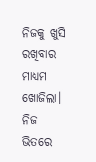ନିଜକୁ ଖୁସି ରଖିବାର ମାଧ୍ୟମ ଖୋଜିଲା। ନିଜ ଭିତରେ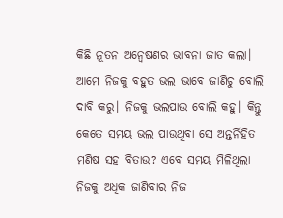କିଛି ନୂତନ ଅନ୍ୱେଷଣର ଭାବନା ଜାତ କଲା।
ଆମେ ନିଜକୁ ବହୁତ ଭଲ ଭାବେ ଜାଣିଚୁ ବୋଲି ଦାବି କରୁ। ନିଜକୁ ଭଲପାଉ ବୋଲି କହୁ। କିନ୍ତୁ କେତେ ସମୟ ଭଲ ପାଉଥିବା ସେ ଅନ୍ତର୍ନିହିତ ମଣିଷ ସହ ବିତାଉ? ଏବେ ସମୟ ମିଳିଥିଲା ନିଜକୁ ଅଧିକ ଜାଣିବାର ନିଜ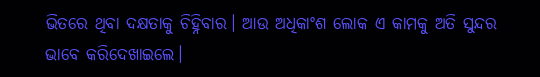ଭିତରେ ଥିବା ଦକ୍ଷତାକୁ ଚିହ୍ନିବାର। ଆଉ ଅଧିକାଂଶ ଲୋକ ଏ କାମକୁ ଅତି ସୁନ୍ଦର ଭାବେ କରିଦେଖାଇଲେ।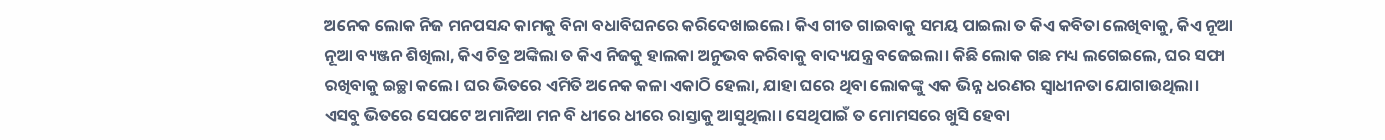ଅନେକ ଲୋକ ନିଜ ମନପସନ୍ଦ କାମକୁ ବିନା ବଧାବିଘନରେ କରିଦେଖାଇଲେ। କିଏ ଗୀତ ଗାଇବାକୁ ସମୟ ପାଇଲା ତ କିଏ କବିତା ଲେଖିବାକୁ, କିଏ ନୂଆ ନୂଆ ବ୍ୟଞ୍ଜନ ଶିଖିଲା, କିଏ ଚିତ୍ର ଅଙ୍କିଲା ତ କିଏ ନିଜକୁ ହାଲକା ଅନୁଭବ କରିବାକୁ ବାଦ୍ୟଯନ୍ତ୍ର ବଜେଇଲା। କିଛି ଲୋକ ଗଛ ମଧ୍ୟ ଲଗେଇଲେ, ଘର ସଫା ରଖିବାକୁ ଇଚ୍ଛା କଲେ। ଘର ଭିତରେ ଏମିତି ଅନେକ କଳା ଏକାଠି ହେଲା, ଯାହା ଘରେ ଥିବା ଲୋକଙ୍କୁ ଏକ ଭିନ୍ନ ଧରଣର ସ୍ୱାଧୀନତା ଯୋଗାଉଥିଲା।
ଏସବୁ ଭିତରେ ସେପଟେ ଅମାନିଆ ମନ ବି ଧୀରେ ଧୀରେ ରାସ୍ତାକୁ ଆସୁଥିଲା। ସେଥିପାଇଁ ତ ମୋମସରେ ଖୁସି ହେବା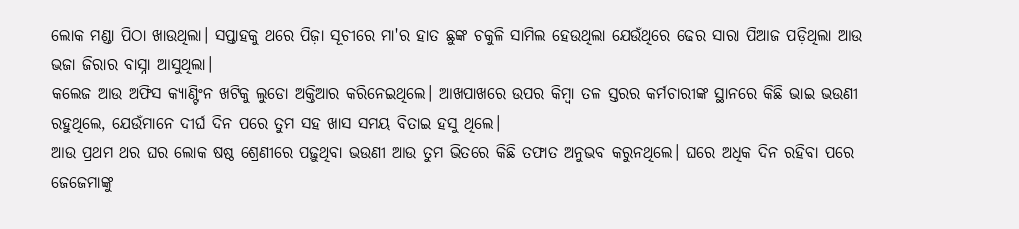ଲୋକ ମଣ୍ଡା ପିଠା ଖାଉଥିଲା। ସପ୍ତାହକୁ ଥରେ ପିଜ଼ା ସୂଚୀରେ ମା'ର ହାତ ଛୁଙ୍କ ଚକୁଳି ସାମିଲ ହେଉଥିଲା ଯେଉଁଥିରେ ଢେର ସାରା ପିଆଜ ପଡ଼ିଥିଲା ଆଉ ଭଜା ଜିରାର ବାସ୍ନା ଆସୁଥିଲା।
କଲେଜ ଆଉ ଅଫିସ କ୍ୟାଣ୍ଟିଂନ ଖଟିକୁ ଲୁଡୋ ଅକ୍ତିଆର କରିନେଇଥିଲେ। ଆଖପାଖରେ ଉପର କିମ୍ବା ତଳ ସ୍ତରର କର୍ମଚାରୀଙ୍କ ସ୍ଥାନରେ କିଛି ଭାଇ ଭଉଣୀ ରହୁଥିଲେ, ଯେଉଁମାନେ ଦୀର୍ଘ ଦିନ ପରେ ତୁମ ସହ ଖାସ ସମୟ ବିତାଇ ହସୁ ଥିଲେ।
ଆଉ ପ୍ରଥମ ଥର ଘର ଲୋକ ଷଷ୍ଠ ଶ୍ରେଣୀରେ ପଢ଼ୁଥିବା ଭଉଣୀ ଆଉ ତୁମ ଭିତରେ କିଛି ତଫାତ ଅନୁଭବ କରୁନଥିଲେ। ଘରେ ଅଧିକ ଦିନ ରହିବା ପରେ ଜେଜେମାଙ୍କୁ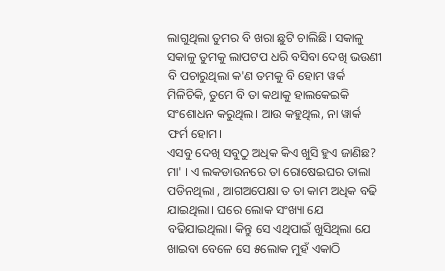ଲାଗୁଥିଲା ତୁମର ବି ଖରା ଛୁଟି ଚାଲିଛି। ସକାଳୁ ସକାଳୁ ତୁମକୁ ଲାପଟପ ଧରି ବସିବା ଦେଖି ଭଉଣୀ ବି ପଚାରୁଥିଲା କ'ଣ ତମକୁ ବି ହୋମ ୱର୍କ ମିଳିଚିକି, ତୁମେ ବି ତା କଥାକୁ ହାଲକେଇକି ସଂଶୋଧନ କରୁଥିଲ। ଆଉ କହୁଥିଲ, ନା ୱାର୍କ ଫର୍ମ ହୋମ।
ଏସବୁ ଦେଖି ସବୁଠୁ ଅଧିକ କିଏ ଖୁସି ହୁଏ ଜାଣିଛ? ମା' । ଏ ଲକଡାଉନରେ ତା ରୋଷେଇଘର ତାଲା ପଡିନଥିଲା , ଆଗଅପେକ୍ଷା ତ ତା କାମ ଅଧିକ ବଢି ଯାଇଥିଲା। ଘରେ ଲୋକ ସଂଖ୍ୟା ଯେ ବଢିଯାଇଥିଲା। କିନ୍ତୁ ସେ ଏଥିପାଇଁ ଖୁସିଥିଲା ଯେ ଖାଇବା ବେଳେ ସେ ୫ଲୋକ ମୁହଁ ଏକାଠି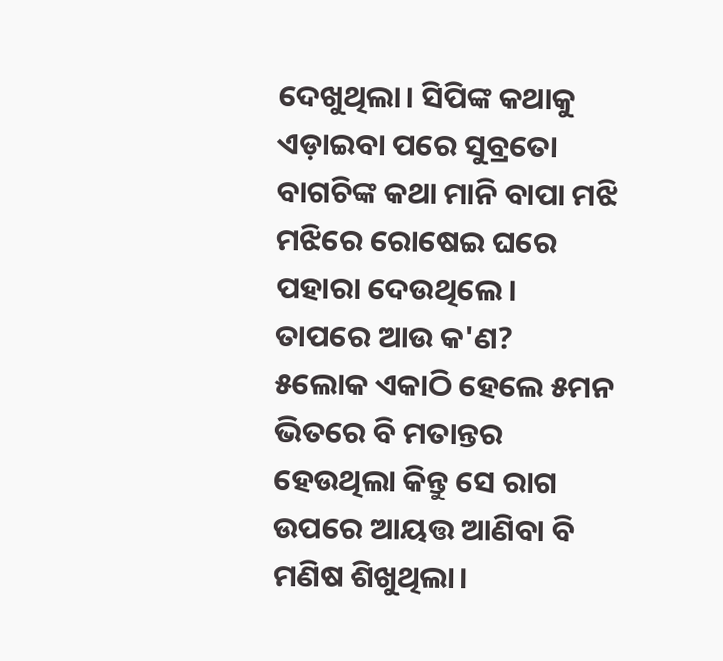ଦେଖୁଥିଲା। ସିପିଙ୍କ କଥାକୁ ଏଡ଼ାଇବା ପରେ ସୁବ୍ରତୋ ବାଗଚିଙ୍କ କଥା ମାନି ବାପା ମଝି ମଝିରେ ରୋଷେଇ ଘରେ ପହାରା ଦେଉଥିଲେ।
ତାପରେ ଆଉ କ'ଣ?
୫ଲୋକ ଏକାଠି ହେଲେ ୫ମନ ଭିତରେ ବି ମତାନ୍ତର ହେଉଥିଲା କିନ୍ତୁ ସେ ରାଗ ଉପରେ ଆୟତ୍ତ ଆଣିବା ବି ମଣିଷ ଶିଖୁଥିଲା।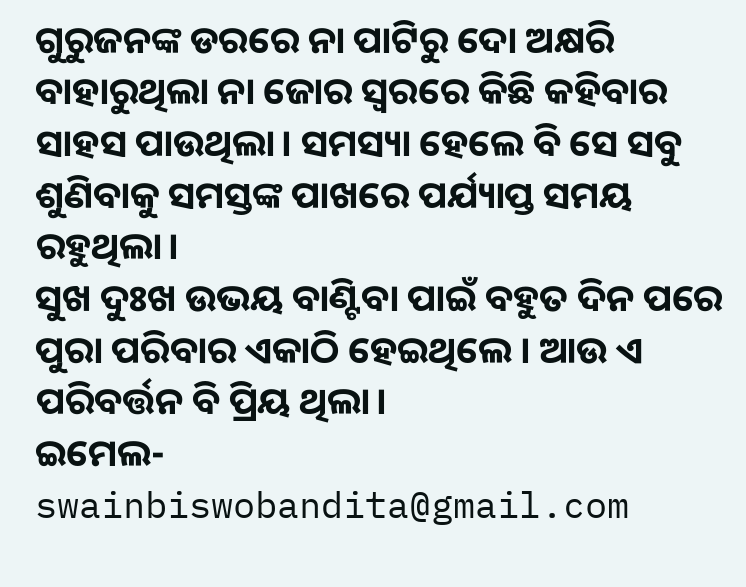ଗୁରୁଜନଙ୍କ ଡରରେ ନା ପାଟିରୁ ଦୋ ଅକ୍ଷରି ବାହାରୁଥିଲା ନା ଜୋର ସ୍ୱରରେ କିଛି କହିବାର ସାହସ ପାଉଥିଲା। ସମସ୍ୟା ହେଲେ ବି ସେ ସବୁ ଶୁଣିବାକୁ ସମସ୍ତଙ୍କ ପାଖରେ ପର୍ଯ୍ୟାପ୍ତ ସମୟ ରହୁଥିଲା।
ସୁଖ ଦୁଃଖ ଉଭୟ ବାଣ୍ଟିବା ପାଇଁ ବହୁତ ଦିନ ପରେ ପୁରା ପରିବାର ଏକାଠି ହେଇଥିଲେ। ଆଉ ଏ ପରିବର୍ତ୍ତନ ବି ପ୍ରିୟ ଥିଲା।
ଇମେଲ- swainbiswobandita@gmail.com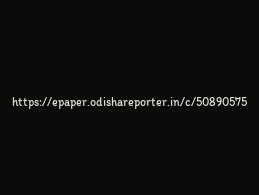https://epaper.odishareporter.in/c/50890575